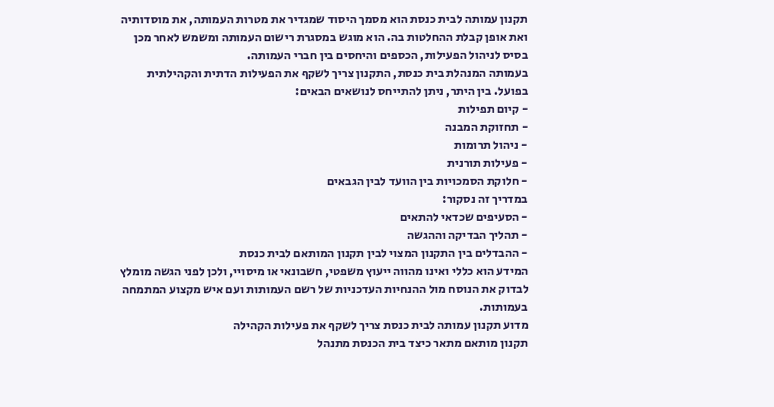תקנון עמותה לבית כנסת הוא מסמך היסוד שמגדיר את מטרות העמותה, את מוסדותיה ואת אופן קבלת ההחלטות בה. הוא מוגש במסגרת רישום העמותה ומשמש לאחר מכן בסיס לניהול הפעילות, הכספים והיחסים בין חברי העמותה.
בעמותה המנהלת בית כנסת, התקנון צריך לשקף את הפעילות הדתית והקהילתית בפועל. בין היתר, ניתן להתייחס לנושאים הבאים:
- קיום תפילות
- תחזוקת המבנה
- ניהול תרומות
- פעילות תורנית
- חלוקת הסמכויות בין הוועד לבין הגבאים
במדריך זה נסקור:
- הסעיפים שכדאי להתאים
- תהליך הבדיקה וההגשה
- ההבדלים בין התקנון המצוי לבין תקנון המותאם לבית כנסת
המידע הוא כללי ואינו מהווה ייעוץ משפטי, חשבונאי או מיסויי, ולכן לפני הגשה מומלץ לבדוק את הנוסח מול ההנחיות העדכניות של רשם העמותות ועם איש מקצוע המתמחה בעמותות.
מדוע תקנון עמותה לבית כנסת צריך לשקף את פעילות הקהילה
תקנון מותאם מתאר כיצד בית הכנסת מתנהל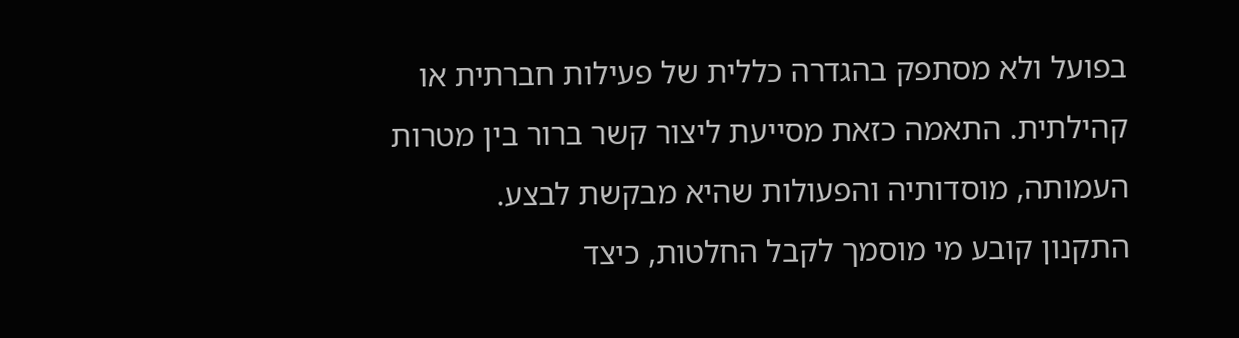בפועל ולא מסתפק בהגדרה כללית של פעילות חברתית או קהילתית. התאמה כזאת מסייעת ליצור קשר ברור בין מטרות העמותה, מוסדותיה והפעולות שהיא מבקשת לבצע.
התקנון קובע מי מוסמך לקבל החלטות, כיצד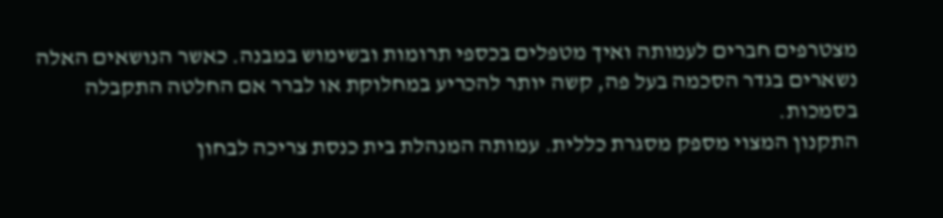מצטרפים חברים לעמותה ואיך מטפלים בכספי תרומות ובשימוש במבנה. כאשר הנושאים האלה נשארים בגדר הסכמה בעל פה, קשה יותר להכריע במחלוקת או לברר אם החלטה התקבלה בסמכות.
התקנון המצוי מספק מסגרת כללית. עמותה המנהלת בית כנסת צריכה לבחון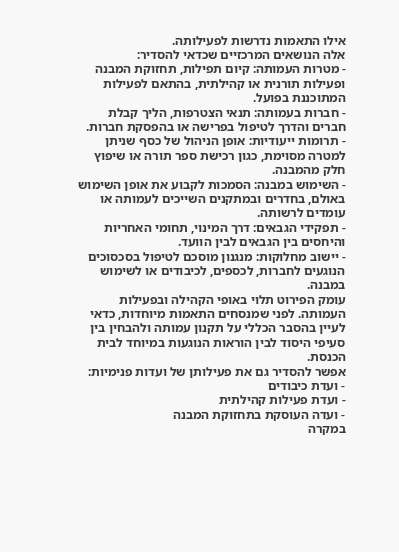אילו התאמות נדרשות לפעילותה.
אלה הנושאים המרכזיים שכדאי להסדיר:
- מטרות העמותה: קיום תפילות, תחזוקת המבנה ופעילות תורנית או קהילתית, בהתאם לפעילות המתוכננת בפועל.
- חברות בעמותה: תנאי הצטרפות, הליך קבלת חברים והדרך לטיפול בפרישה או בהפסקת חברות.
- תרומות ייעודיות: אופן הניהול של כסף שניתן למטרה מסוימת, כגון רכישת ספר תורה או שיפוץ חלק מהמבנה.
- השימוש במבנה: הסמכות לקבוע את אופן השימוש באולם, בחדרים ובמתקנים השייכים לעמותה או עומדים לרשותה.
- תפקידי הגבאים: דרך המינוי, תחומי האחריות והיחסים בין הגבאים לבין הוועד.
- יישוב מחלוקות: מנגנון מוסכם לטיפול בסכסוכים הנוגעים לחברות, לכספים, לכיבודים או לשימוש במבנה.
עומק הפירוט תלוי באופי הקהילה ובפעילות העמותה. לפני שמנסחים התאמות מיוחדות, כדאי לעיין בהסבר הכללי על תקנון עמותה ולהבחין בין סעיפי היסוד לבין הוראות הנוגעות במיוחד לבית הכנסת.
אפשר להסדיר גם את פעילותן של ועדות פנימיות:
- ועדת כיבודים
- ועדת פעילות קהילתית
- ועדה העוסקת בתחזוקת המבנה
במקרה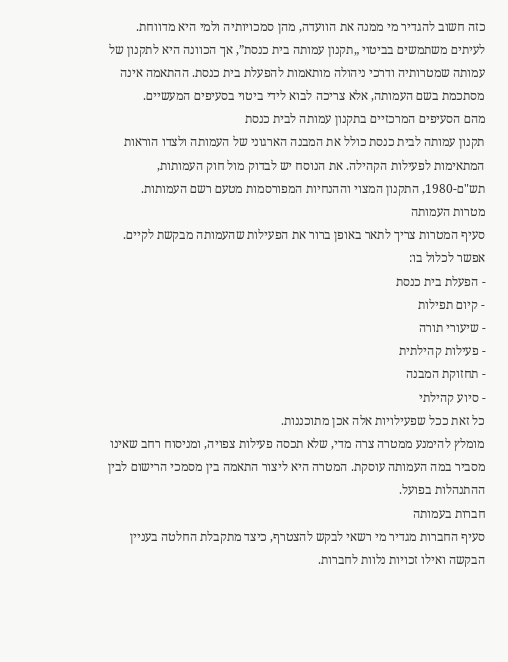כזה חשוב להגדיר מי ממנה את הוועדה, מהן סמכויותיה ולמי היא מדווחת.
לעיתים משתמשים בביטוי „תקנון עמותה בית כנסת”, אך הכוונה היא לתקנון של עמותה שמטרותיה ודרכי ניהולה מותאמות להפעלת בית כנסת. ההתאמה אינה מסתכמת בשם העמותה, אלא צריכה לבוא לידי ביטוי בסעיפים המעשיים.
מהם הסעיפים המרכזיים בתקנון עמותה לבית כנסת
תקנון עמותה לבית כנסת כולל את המבנה הארגוני של העמותה ולצדו הוראות המתאימות לפעילות הקהילה. את הנוסח יש לבדוק מול חוק העמותות, תש"ם-1980, התקנון המצוי וההנחיות המפורסמות מטעם רשם העמותות.
מטרות העמותה
סעיף המטרות צריך לתאר באופן ברור את הפעילות שהעמותה מבקשת לקיים. אפשר לכלול בו:
- הפעלת בית כנסת
- קיום תפילות
- שיעורי תורה
- פעילות קהילתית
- תחזוקת המבנה
- סיוע קהילתי
כל זאת ככל שפעילויות אלה אכן מתוכננות.
מומלץ להימנע ממטרה צרה מדי, שלא תכסה פעילות צפויה, ומניסוח רחב שאינו מסביר במה העמותה עוסקת. המטרה היא ליצור התאמה בין מסמכי הרישום לבין ההתנהלות בפועל.
חברות בעמותה
סעיף החברות מגדיר מי רשאי לבקש להצטרף, כיצד מתקבלת החלטה בעניין הבקשה ואילו זכויות נלוות לחברות.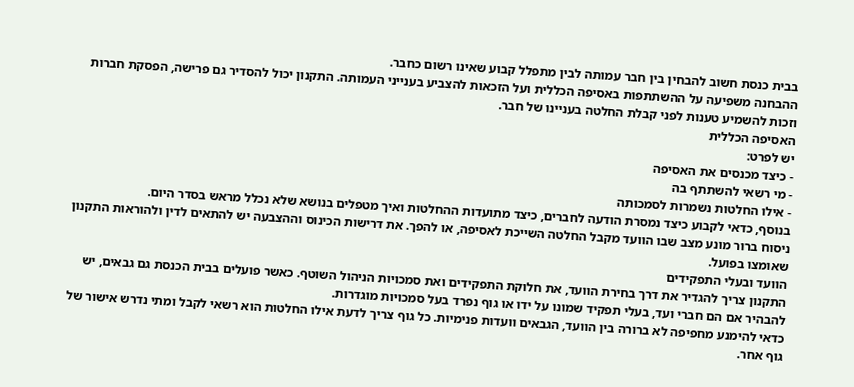בבית כנסת חשוב להבחין בין חבר עמותה לבין מתפלל קבוע שאינו רשום כחבר.
ההבחנה משפיעה על ההשתתפות באסיפה הכללית ועל הזכאות להצביע בענייני העמותה. התקנון יכול להסדיר גם פרישה, הפסקת חברות וזכות להשמיע טענות לפני קבלת החלטה בעניינו של חבר.
האסיפה הכללית
יש לפרט:
- כיצד מכנסים את האסיפה
- מי רשאי להשתתף בה
- אילו החלטות נשמרות לסמכותה
בנוסף, כדאי לקבוע כיצד נמסרת הודעה לחברים, כיצד מתועדות ההחלטות ואיך מטפלים בנושא שלא נכלל מראש בסדר היום.
ניסוח ברור מונע מצב שבו הוועד מקבל החלטה השייכת לאסיפה, או להפך. את דרישות הכינוס וההצבעה יש להתאים לדין ולהוראות התקנון שאומצו בפועל.
הוועד ובעלי התפקידים
התקנון צריך להגדיר את דרך בחירת הוועד, את חלוקת התפקידים ואת סמכויות הניהול השוטף. כאשר פועלים בבית הכנסת גם גבאים, יש להבהיר אם הם חברי ועד, בעלי תפקיד שמונו על ידו או גוף נפרד בעל סמכויות מוגדרות.
כדאי להימנע מחפיפה לא ברורה בין הוועד, הגבאים וועדות פנימיות. כל גוף צריך לדעת אילו החלטות הוא רשאי לקבל ומתי נדרש אישור של גוף אחר.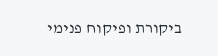ביקורת ופיקוח פנימי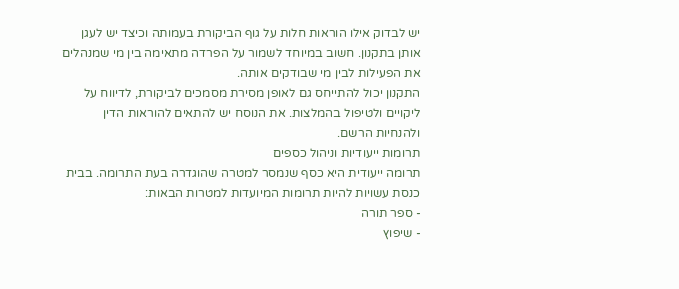יש לבדוק אילו הוראות חלות על גוף הביקורת בעמותה וכיצד יש לעגן אותן בתקנון. חשוב במיוחד לשמור על הפרדה מתאימה בין מי שמנהלים את הפעילות לבין מי שבודקים אותה.
התקנון יכול להתייחס גם לאופן מסירת מסמכים לביקורת, לדיווח על ליקויים ולטיפול בהמלצות. את הנוסח יש להתאים להוראות הדין ולהנחיות הרשם.
תרומות ייעודיות וניהול כספים
תרומה ייעודית היא כסף שנמסר למטרה שהוגדרה בעת התרומה. בבית כנסת עשויות להיות תרומות המיועדות למטרות הבאות:
- ספר תורה
- שיפוץ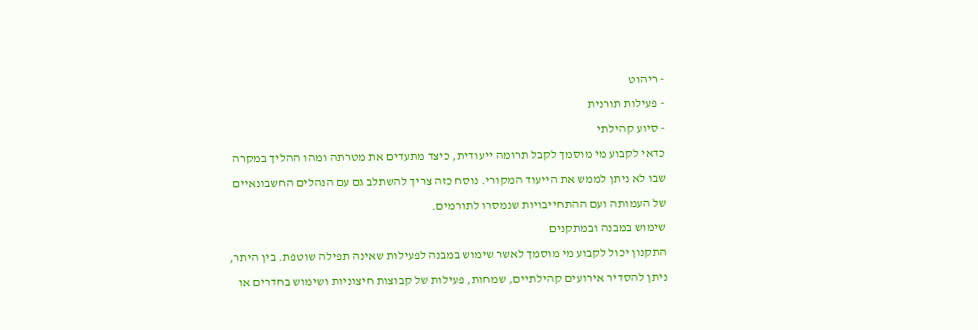- ריהוט
- פעילות תורנית
- סיוע קהילתי
כדאי לקבוע מי מוסמך לקבל תרומה ייעודית, כיצד מתעדים את מטרתה ומהו ההליך במקרה שבו לא ניתן לממש את הייעוד המקורי. נוסח כזה צריך להשתלב גם עם הנהלים החשבונאיים של העמותה ועם ההתחייבויות שנמסרו לתורמים.
שימוש במבנה ובמתקנים
התקנון יכול לקבוע מי מוסמך לאשר שימוש במבנה לפעילות שאינה תפילה שוטפת. בין היתר, ניתן להסדיר אירועים קהילתיים, שמחות, פעילות של קבוצות חיצוניות ושימוש בחדרים או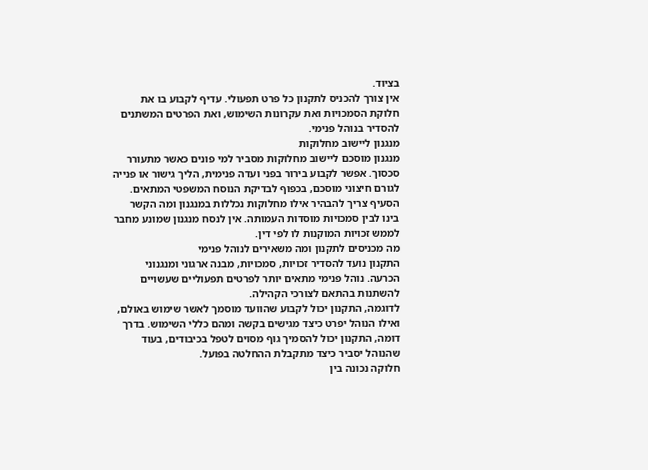בציוד.
אין צורך להכניס לתקנון כל פרט תפעולי. עדיף לקבוע בו את חלוקת הסמכויות ואת עקרונות השימוש, ואת הפרטים המשתנים להסדיר בנוהל פנימי.
מנגנון ליישוב מחלוקות
מנגנון מוסכם ליישוב מחלוקות מסביר למי פונים כאשר מתעורר סכסוך. אפשר לקבוע בירור בפני ועדה פנימית, הליך גישור או פנייה לגורם חיצוני מוסכם, בכפוף לבדיקת הנוסח המשפטי המתאים.
הסעיף צריך להבהיר אילו מחלוקות נכללות במנגנון ומה הקשר בינו לבין סמכויות מוסדות העמותה. אין לנסח מנגנון שמונע מחבר לממש זכויות המוקנות לו לפי דין.
מה מכניסים לתקנון ומה משאירים לנוהל פנימי
התקנון נועד להסדיר זכויות, סמכויות, מבנה ארגוני ומנגנוני הכרעה. נוהל פנימי מתאים יותר לפרטים תפעוליים שעשויים להשתנות בהתאם לצורכי הקהילה.
לדוגמה, התקנון יכול לקבוע שהוועד מוסמך לאשר שימוש באולם, ואילו הנוהל יפרט כיצד מגישים בקשה ומהם כללי השימוש. בדרך דומה, התקנון יכול להסמיך גוף מסוים לטפל בכיבודים, בעוד שהנוהל יסביר כיצד מתקבלת ההחלטה בפועל.
חלוקה נכונה בין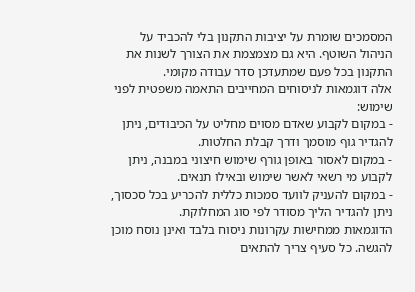המסמכים שומרת על יציבות התקנון בלי להכביד על הניהול השוטף. היא גם מצמצמת את הצורך לשנות את התקנון בכל פעם שמתעדכן סדר עבודה מקומי.
אלה דוגמאות לניסוחים המחייבים התאמה משפטית לפני שימוש:
- במקום לקבוע שאדם מסוים מחליט על הכיבודים, ניתן להגדיר גוף מוסמך ודרך קבלת החלטות.
- במקום לאסור באופן גורף שימוש חיצוני במבנה, ניתן לקבוע מי רשאי לאשר שימוש ובאילו תנאים.
- במקום להעניק לוועד סמכות כללית להכריע בכל סכסוך, ניתן להגדיר הליך מסודר לפי סוג המחלוקת.
הדוגמאות ממחישות עקרונות ניסוח בלבד ואינן נוסח מוכן להגשה. כל סעיף צריך להתאים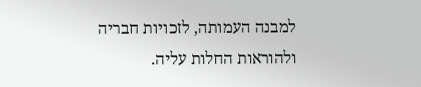למבנה העמותה, לזכויות חבריה ולהוראות החלות עליה.